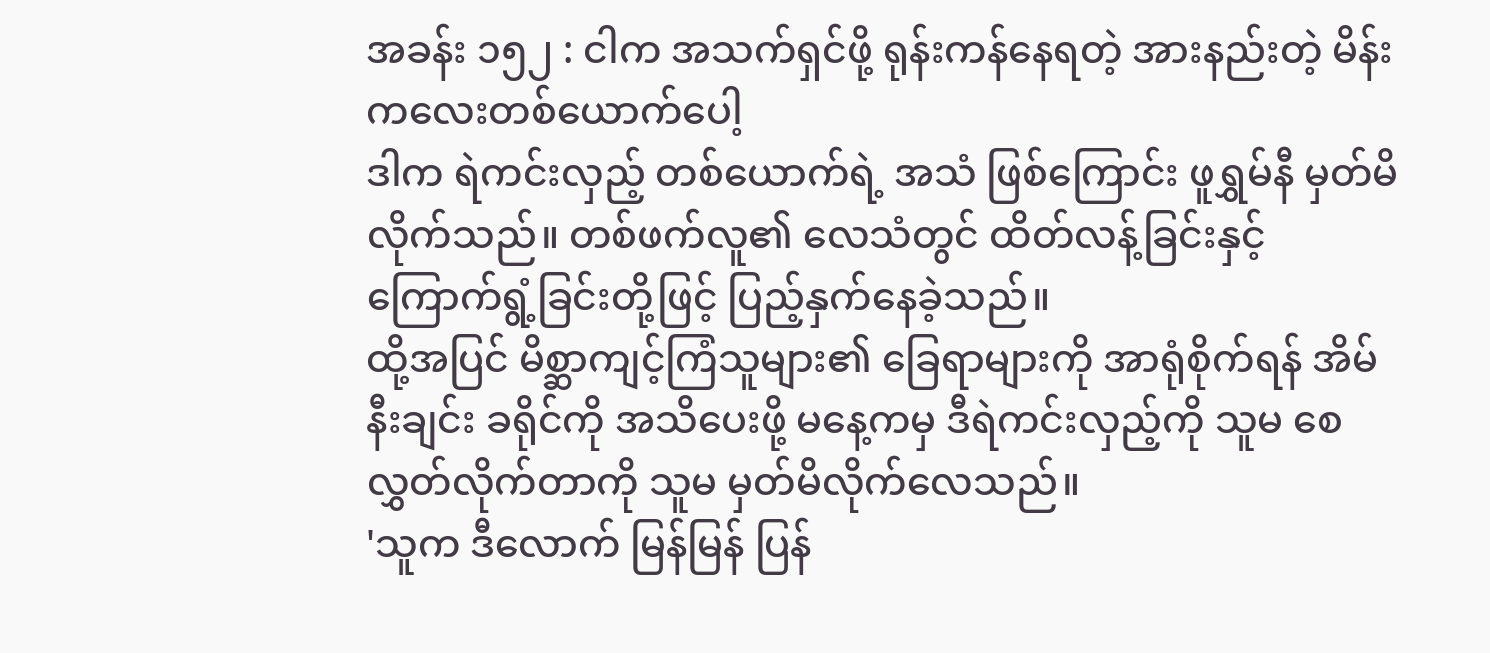အခန်း ၁၅၂ : ငါက အသက်ရှင်ဖို့ ရုန်းကန်နေရတဲ့ အားနည်းတဲ့ မိန်းကလေးတစ်ယောက်ပေါ့
ဒါက ရဲကင်းလှည့် တစ်ယောက်ရဲ့ အသံ ဖြစ်ကြောင်း ဖူရွှမ်နီ မှတ်မိလိုက်သည်။ တစ်ဖက်လူ၏ လေသံတွင် ထိတ်လန့်ခြင်းနှင့် ကြောက်ရွံ့ခြင်းတို့ဖြင့် ပြည့်နှက်နေခဲ့သည်။
ထို့အပြင် မိစ္ဆာကျင့်ကြံသူများ၏ ခြေရာများကို အာရုံစိုက်ရန် အိမ်နီးချင်း ခရိုင်ကို အသိပေးဖို့ မနေ့ကမှ ဒီရဲကင်းလှည့်ကို သူမ စေလွှတ်လိုက်တာကို သူမ မှတ်မိလိုက်လေသည်။
'သူက ဒီလောက် မြန်မြန် ပြန်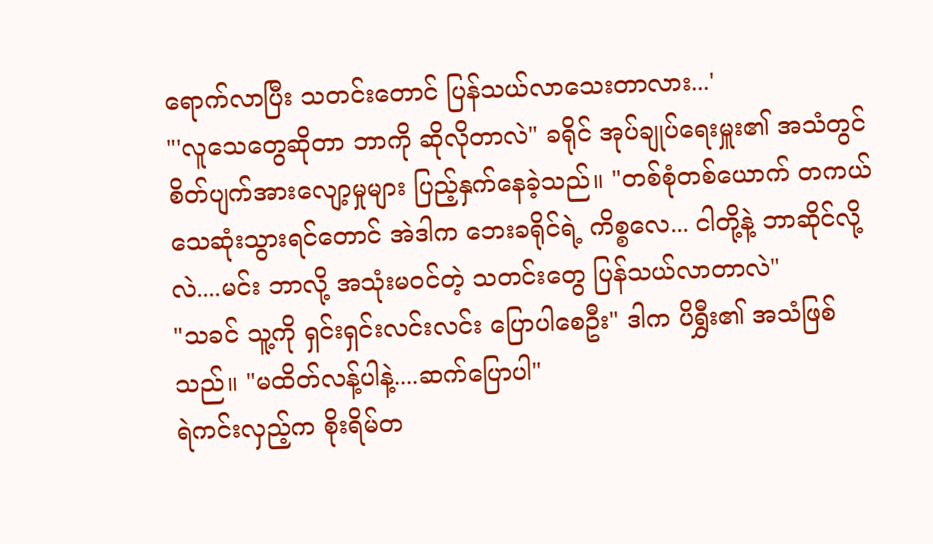ရောက်လာပြီး သတင်းတောင် ပြန်သယ်လာသေးတာလား...'
"'လူသေတွေဆိုတာ ဘာကို ဆိုလိုတာလဲ" ခရိုင် အုပ်ချုပ်ရေးမှူး၏ အသံတွင် စိတ်ပျက်အားလျော့မှုများ ပြည့်နှက်နေခဲ့သည်။ "တစ်စုံတစ်ယောက် တကယ် သေဆုံးသွားရင်တောင် အဲဒါက ဘေးခရိုင်ရဲ့ ကိစ္စလေ... ငါတို့နဲ့ ဘာဆိုင်လို့လဲ....မင်း ဘာလို့ အသုံးမဝင်တဲ့ သတင်းတွေ ပြန်သယ်လာတာလဲ"
"သခင် သူ့ကို ရှင်းရှင်းလင်းလင်း ပြောပါစေဦး" ဒါက ပိရွှီး၏ အသံဖြစ်သည်။ "မထိတ်လန့်ပါနဲ့....ဆက်ပြောပါ"
ရဲကင်းလှည့်က စိုးရိမ်တ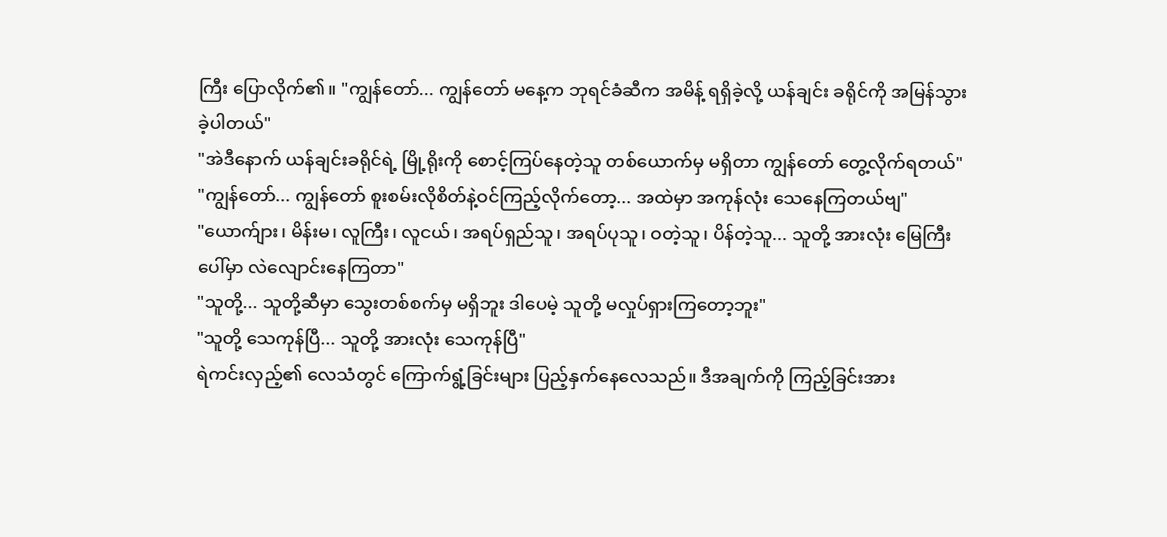ကြီး ပြောလိုက်၏။ "ကျွန်တော်... ကျွန်တော် မနေ့က ဘုရင်ခံဆီက အမိန့် ရရှိခဲ့လို့ ယန်ချင်း ခရိုင်ကို အမြန်သွားခဲ့ပါတယ်"
"အဲဒီနောက် ယန်ချင်းခရိုင်ရဲ့ မြို့ရိုးကို စောင့်ကြပ်နေတဲ့သူ တစ်ယောက်မှ မရှိတာ ကျွန်တော် တွေ့လိုက်ရတယ်"
"ကျွန်တော်... ကျွန်တော် စူးစမ်းလိုစိတ်နဲ့ဝင်ကြည့်လိုက်တော့... အထဲမှာ အကုန်လုံး သေနေကြတယ်ဗျ"
"ယောက်ျား၊ မိန်းမ၊ လူကြီး၊ လူငယ်၊ အရပ်ရှည်သူ၊ အရပ်ပုသူ၊ ဝတဲ့သူ၊ ပိန်တဲ့သူ... သူတို့ အားလုံး မြေကြီးပေါ်မှာ လဲလျောင်းနေကြတာ"
"သူတို့... သူတို့ဆီမှာ သွေးတစ်စက်မှ မရှိဘူး ဒါပေမဲ့ သူတို့ မလှုပ်ရှားကြတော့ဘူး"
"သူတို့ သေကုန်ပြီ... သူတို့ အားလုံး သေကုန်ပြီ"
ရဲကင်းလှည့်၏ လေသံတွင် ကြောက်ရွံ့ခြင်းများ ပြည့်နှက်နေလေသည်။ ဒီအချက်ကို ကြည့်ခြင်းအား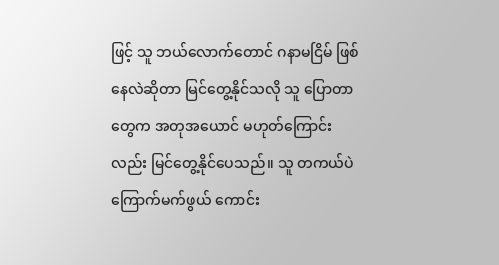ဖြင့် သူ ဘယ်လောက်တောင် ဂနာမငြိမ် ဖြစ်နေလဲဆိုတာ မြင်တွေ့နိုင်သလို သူ ပြောတာတွေက အတုအယောင် မဟုတ်ကြောင်းလည်း မြင်တွေ့နိုင်ပေသည်။ သူ တကယ်ပဲ ကြောက်မက်ဖွယ် ကောင်း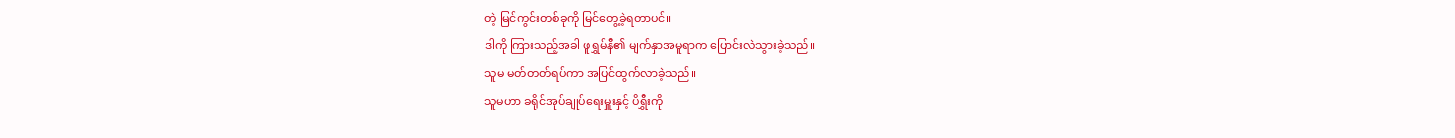တဲ့ မြင်ကွင်းတစ်ခုကို မြင်တွေ့ခဲ့ရတာပင်။
ဒါကို ကြားသည့်အခါ ဖူရွှမ်နီ၏ မျက်နှာအမူရာက ပြောင်းလဲသွားခဲ့သည်။
သူမ မတ်တတ်ရပ်ကာ အပြင်ထွက်လာခဲ့သည်။
သူမဟာ ခရိုင်အုပ်ချုပ်ရေးမှူးနှင့် ပိရွှီးကို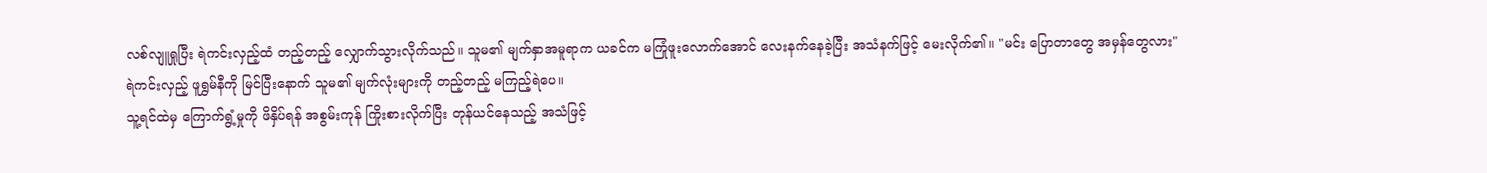လစ်လျူရှုပြီး ရဲကင်းလှည့်ထံ တည့်တည့် လျှောက်သွားလိုက်သည်။ သူမ၏ မျက်နှာအမူရာက ယခင်က မကြုံဖူးလောက်အောင် လေးနက်နေခဲ့ပြီး အသံနက်ဖြင့် မေးလိုက်၏။ "မင်း ပြောတာတွေ အမှန်တွေလား"
ရဲကင်းလှည့် ဖူရွှမ်နီကို မြင်ပြီးနောက် သူမ၏ မျက်လုံးများကို တည့်တည့် မကြည့်ရဲပေ။
သူ့ရင်ထဲမှ ကြောက်ရွံ့မှုကို ဖိနှိပ်ရန် အစွမ်းကုန် ကြိုးစားလိုက်ပြီး တုန်ယင်နေသည့် အသံဖြင့်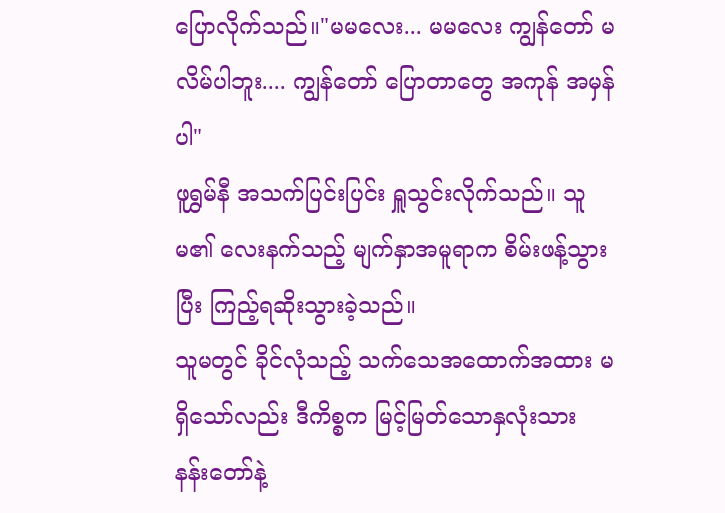ပြောလိုက်သည်။"မမလေး... မမလေး ကျွန်တော် မလိမ်ပါဘူး.... ကျွန်တော် ပြောတာတွေ အကုန် အမှန်ပါ"
ဖူရွှမ်နီ အသက်ပြင်းပြင်း ရှူသွင်းလိုက်သည်။ သူမ၏ လေးနက်သည့် မျက်နှာအမူရာက စိမ်းဖန့်သွားပြီး ကြည့်ရဆိုးသွားခဲ့သည်။
သူမတွင် ခိုင်လုံသည့် သက်သေအထောက်အထား မရှိသော်လည်း ဒီကိစ္စက မြင့်မြတ်သောနှလုံးသား နန်းတော်နဲ့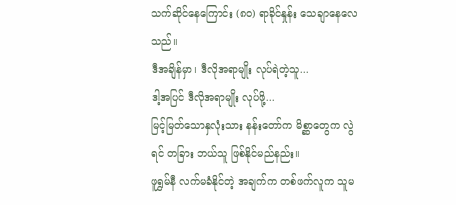သက်ဆိုင်နေကြောင်း (၈၀) ရာခိုင်နှုန်း သေချာနေလေသည်။
ဒီအချိန်မှာ၊ ဒီလိုအရာမျိုး လုပ်ရဲတဲ့သူ...
ဒါ့အပြင် ဒီလိုအရာမျိုး လုပ်ဖို့...
မြင့်မြတ်သောနှလုံးသား နန်းတော်က မိစ္ဆာတွေက လွဲရင် တခြား ဘယ်သူ ဖြစ်နိုင်မည်နည်း။
ဖူရွှမ်နီ လက်မခံနိုင်တဲ့ အချက်က တစ်ဖက်လူက သူမ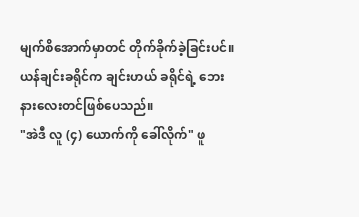မျက်စိအောက်မှာတင် တိုက်ခိုက်ခဲ့ခြင်းပင်။
ယန်ချင်းခရိုင်က ချင်းဟယ် ခရိုင်ရဲ့ ဘေးနားလေးတင်ဖြစ်ပေသည်။
"အဲဒီ လူ (၄) ယောက်ကို ခေါ်လိုက်" ဖူ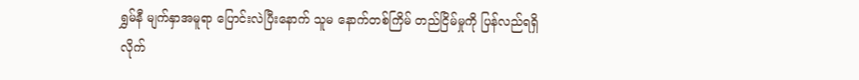ရွှမ်နီ မျက်နှာအမူရာ ပြောင်းလဲပြီးနောက် သူမ နောက်တစ်ကြိမ် တည်ငြိမ်မှုကို ပြန်လည်ရရှိလိုက်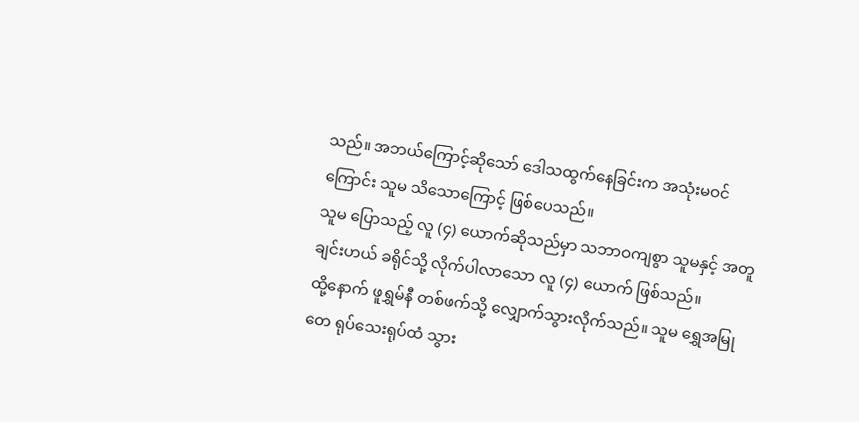သည်။ အဘယ်ကြောင့်ဆိုသော် ဒေါသထွက်နေခြင်းက အသုံးမဝင်ကြောင်း သူမ သိသောကြောင့် ဖြစ်ပေသည်။
သူမ ပြောသည့် လူ (၄) ယောက်ဆိုသည်မှာ သဘာဝကျစွာ သူမနှင့် အတူ ချင်းဟယ် ခရိုင်သို့ လိုက်ပါလာသော လူ (၄) ယောက် ဖြစ်သည်။
ထို့နောက် ဖူရွှမ်နီ တစ်ဖက်သို့ လျှောက်သွားလိုက်သည်။ သူမ ရွှေအမြုတေ ရုပ်သေးရုပ်ထံ သွား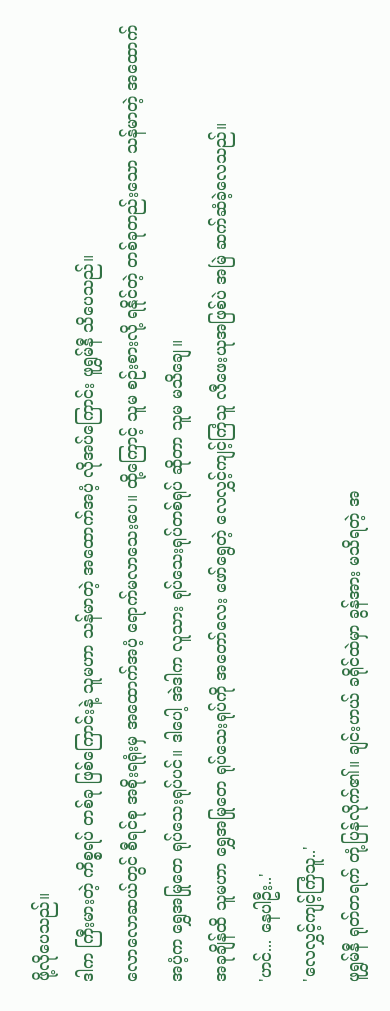ဖို့လိုပေသည်။
ဒါက ကြီးမားတဲ့ ကိစ္စရပ် တစ်ခု ဖြစ်ကြောင်းနဲ့ သူမဟာ သန်မာတဲ့ အထောက်အပံ့ လိုအပ်ကြောင်း ဖူရွှမ်နီ သိပေသည်။
လောလောဆယ်တွင် စီရင်စု အစိုးရရုံးမှ အထောက်အပံ့ ရောက်မလာသေးပေ။ ထို့ကြောင့် သူမ စဉ်းစားလို့ ရနိုင်တဲ့ တစ်ခုတည်းသော သန်မာတဲ့ အထောက်အပံ့က ရွှေအမြုတေ ရုပ်သေးရုပ်ပင်။ ဒါပေါ့ အဲဒါက လူသား ရုပ်သေးရုပ်တစ်ရုပ် ဆိုတာ သူမ မသိချေ။
အခုချိန်ထိ သူမဟာ ရွှေအမြုတေ ရုပ်သေးရုပ်ကို အတော်လေး ဖော်ရွေတဲ့ လေလွှင့်ကျင့်ကြံသူ လီဖေးယုအဖြစ်ပဲ အမြဲ ဆက်ဆံခဲ့လေသည်။
'ဟင်... နေပါဦး..'
'လေလွှင့်ကျင့်ကြံသူ..'
ဖူရွှမ်နီ ရုတ်တရက် တုံ့ပြန်လိုက်၏။ ချင်းဟယ် ခရိုင်ထဲမှာ ခွန်အား မသိရတဲ့ အ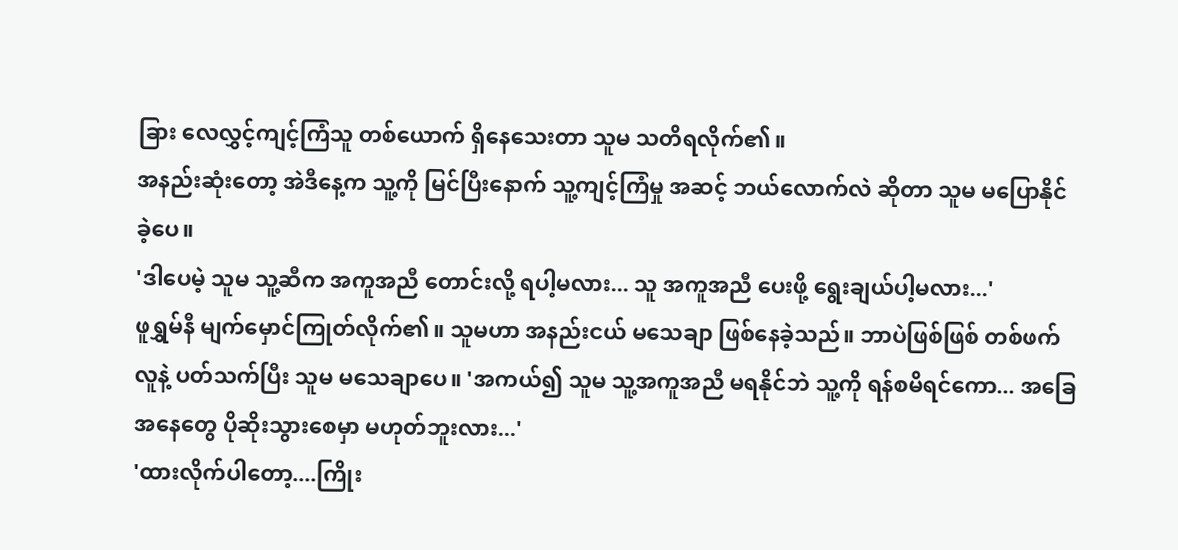ခြား လေလွှင့်ကျင့်ကြံသူ တစ်ယောက် ရှိနေသေးတာ သူမ သတိရလိုက်၏။
အနည်းဆုံးတော့ အဲဒီနေ့က သူ့ကို မြင်ပြီးနောက် သူ့ကျင့်ကြံမှု အဆင့် ဘယ်လောက်လဲ ဆိုတာ သူမ မပြောနိုင်ခဲ့ပေ။
'ဒါပေမဲ့ သူမ သူ့ဆီက အကူအညီ တောင်းလို့ ရပါ့မလား... သူ အကူအညီ ပေးဖို့ ရွေးချယ်ပါ့မလား...'
ဖူရွှမ်နီ မျက်မှောင်ကြုတ်လိုက်၏။ သူမဟာ အနည်းငယ် မသေချာ ဖြစ်နေခဲ့သည်။ ဘာပဲဖြစ်ဖြစ် တစ်ဖက်လူနဲ့ ပတ်သက်ပြီး သူမ မသေချာပေ။ 'အကယ်၍ သူမ သူ့အကူအညီ မရနိုင်ဘဲ သူ့ကို ရန်စမိရင်ကော... အခြေအနေတွေ ပိုဆိုးသွားစေမှာ မဟုတ်ဘူးလား...'
'ထားလိုက်ပါတော့....ကြိုး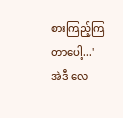စားကြည့်ကြတာပေါ့...'
အဲဒီ လေ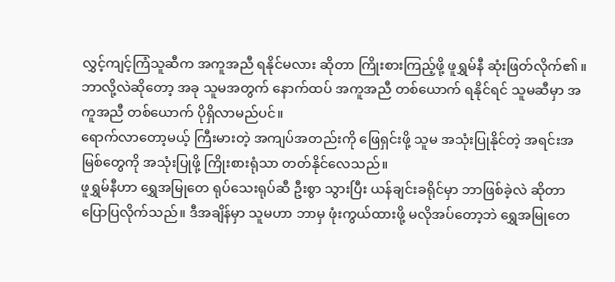လွှင့်ကျင့်ကြံသူဆီက အကူအညီ ရနိုင်မလား ဆိုတာ ကြိုးစားကြည့်ဖို့ ဖူရွှမ်နီ ဆုံးဖြတ်လိုက်၏။ ဘာလို့လဲဆိုတော့ အခု သူမအတွက် နောက်ထပ် အကူအညီ တစ်ယောက် ရနိုင်ရင် သူမဆီမှာ အကူအညီ တစ်ယောက် ပိုရှိလာမည်ပင်။
ရောက်လာတော့မယ့် ကြီးမားတဲ့ အကျပ်အတည်းကို ဖြေရှင်းဖို့ သူမ အသုံးပြုနိုင်တဲ့ အရင်းအမြစ်တွေကို အသုံးပြုဖို့ ကြိုးစားရုံသာ တတ်နိုင်လေသည်။
ဖူရွှမ်နီဟာ ရွှေအမြုတေ ရုပ်သေးရုပ်ဆီ ဦးစွာ သွားပြီး ယန်ချင်းခရိုင်မှာ ဘာဖြစ်ခဲ့လဲ ဆိုတာ ပြောပြလိုက်သည်။ ဒီအချိန်မှာ သူမဟာ ဘာမှ ဖုံးကွယ်ထားဖို့ မလိုအပ်တော့ဘဲ ရွှေအမြုတေ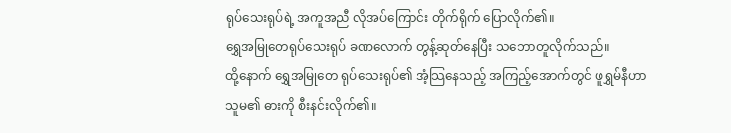ရုပ်သေးရုပ်ရဲ့ အကူအညီ လိုအပ်ကြောင်း တိုက်ရိုက် ပြောလိုက်၏။
ရွှေအမြုတေရုပ်သေးရုပ် ခဏလောက် တွန့်ဆုတ်နေပြီး သဘောတူလိုက်သည်။
ထို့နောက် ရွှေအမြုတေ ရုပ်သေးရုပ်၏ အံ့သြနေသည့် အကြည့်အောက်တွင် ဖူရွှမ်နီဟာ သူမ၏ ဓားကို စီးနင်းလိုက်၏။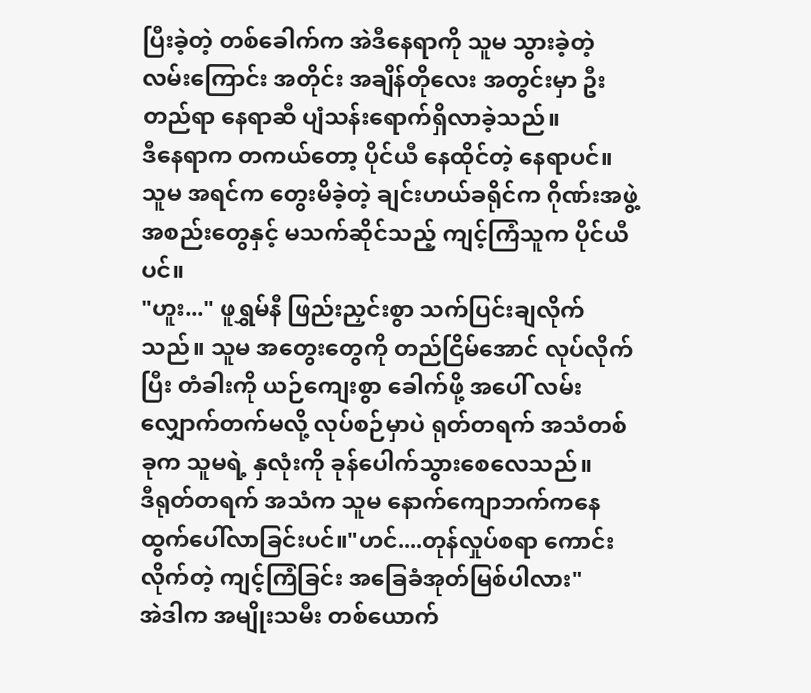ပြီးခဲ့တဲ့ တစ်ခေါက်က အဲဒီနေရာကို သူမ သွားခဲ့တဲ့ လမ်းကြောင်း အတိုင်း အချိန်တိုလေး အတွင်းမှာ ဦးတည်ရာ နေရာဆီ ပျံသန်းရောက်ရှိလာခဲ့သည်။
ဒီနေရာက တကယ်တော့ ပိုင်ယီ နေထိုင်တဲ့ နေရာပင်။
သူမ အရင်က တွေးမိခဲ့တဲ့ ချင်းဟယ်ခရိုင်က ဂိုဏ်းအဖွဲ့အစည်းတွေနှင့် မသက်ဆိုင်သည့် ကျင့်ကြံသူက ပိုင်ယီပင်။
"ဟူး..." ဖူရွှမ်နီ ဖြည်းညှင်းစွာ သက်ပြင်းချလိုက်သည်။ သူမ အတွေးတွေကို တည်ငြိမ်အောင် လုပ်လိုက်ပြီး တံခါးကို ယဉ်ကျေးစွာ ခေါက်ဖို့ အပေါ် လမ်းလျှောက်တက်မလို့ လုပ်စဉ်မှာပဲ ရုတ်တရက် အသံတစ်ခုက သူမရဲ့ နှလုံးကို ခုန်ပေါက်သွားစေလေသည်။
ဒီရုတ်တရက် အသံက သူမ နောက်ကျောဘက်ကနေ ထွက်ပေါ်လာခြင်းပင်။"ဟင်....တုန်လှုပ်စရာ ကောင်းလိုက်တဲ့ ကျင့်ကြံခြင်း အခြေခံအုတ်မြစ်ပါလား"
အဲဒါက အမျိုးသမီး တစ်ယောက်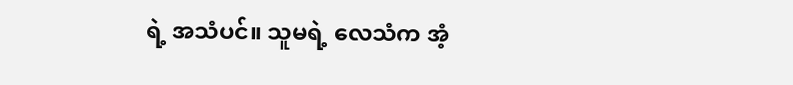ရဲ့ အသံပင်။ သူမရဲ့ လေသံက အံ့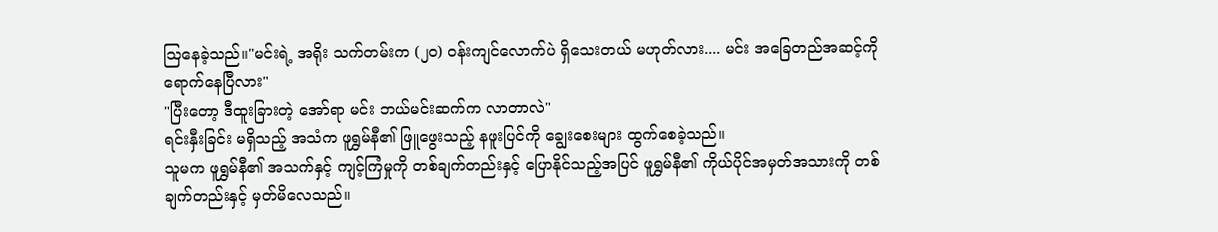သြနေခဲ့သည်။"မင်းရဲ့ အရိုး သက်တမ်းက (၂၀) ဝန်းကျင်လောက်ပဲ ရှိသေးတယ် မဟုတ်လား.... မင်း အခြေတည်အဆင့်ကို ရောက်နေပြီလား"
"ပြီးတော့ ဒီထူးခြားတဲ့ အော်ရာ မင်း ဘယ်မင်းဆက်က လာတာလဲ"
ရင်းနှီးခြင်း မရှိသည့် အသံက ဖူရွှမ်နီ၏ ဖြူဖွေးသည့် နဖူးပြင်ကို ချွေးစေးများ ထွက်စေခဲ့သည်။
သူမက ဖူရွှမ်နီ၏ အသက်နှင့် ကျင့်ကြံမှုကို တစ်ချက်တည်းနှင့် ပြောနိုင်သည့်အပြင် ဖူရွှမ်နီ၏ ကိုယ်ပိုင်အမှတ်အသားကို တစ်ချက်တည်းနှင့် မှတ်မိလေသည်။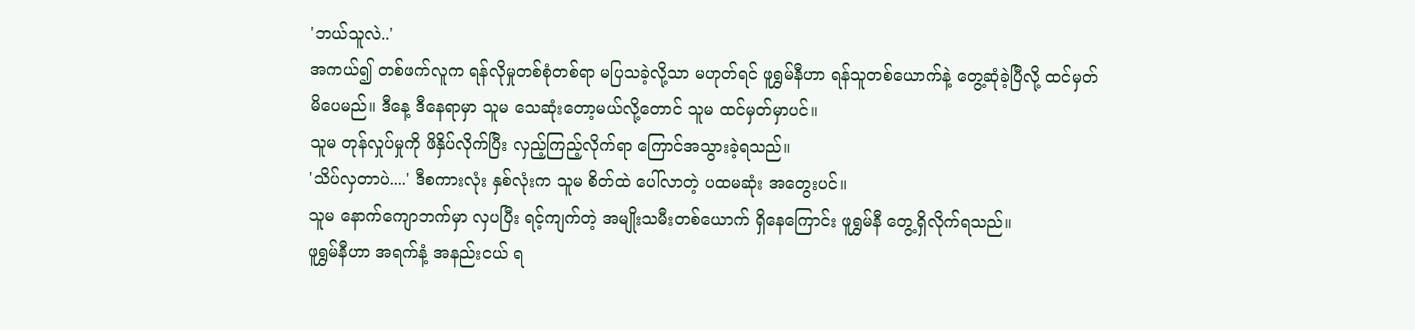'ဘယ်သူလဲ..'
အကယ်၍ တစ်ဖက်လူက ရန်လိုမှုတစ်စုံတစ်ရာ မပြသခဲ့လို့သာ မဟုတ်ရင် ဖူရွှမ်နီဟာ ရန်သူတစ်ယောက်နဲ့ တွေ့ဆုံခဲ့ပြီလို့ ထင်မှတ်မိပေမည်။ ဒီနေ့ ဒီနေရာမှာ သူမ သေဆုံးတော့မယ်လို့တောင် သူမ ထင်မှတ်မှာပင်။
သူမ တုန်လှုပ်မှုကို ဖိနှိပ်လိုက်ပြီး လှည့်ကြည့်လိုက်ရာ ကြောင်အသွားခဲ့ရသည်။
'သိပ်လှတာပဲ....' ဒီစကားလုံး နှစ်လုံးက သူမ စိတ်ထဲ ပေါ်လာတဲ့ ပထမဆုံး အတွေးပင်။
သူမ နောက်ကျောဘက်မှာ လှပပြီး ရင့်ကျက်တဲ့ အမျိုးသမီးတစ်ယောက် ရှိနေကြောင်း ဖူရွှမ်နီ တွေ့ရှိလိုက်ရသည်။
ဖူရွှမ်နီဟာ အရက်နံ့ အနည်းငယ် ရ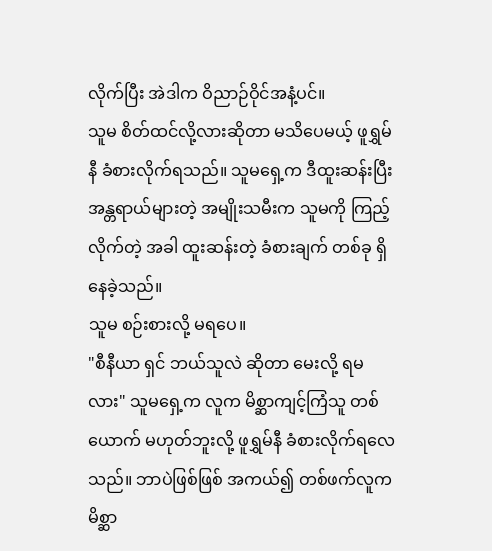လိုက်ပြီး အဲဒါက ဝိညာဉ်ဝိုင်အနံ့ပင်။
သူမ စိတ်ထင်လို့လားဆိုတာ မသိပေမယ့် ဖူရွှမ်နီ ခံစားလိုက်ရသည်။ သူမရှေ့က ဒီထူးဆန်းပြီး အန္တရာယ်များတဲ့ အမျိုးသမီးက သူမကို ကြည့်လိုက်တဲ့ အခါ ထူးဆန်းတဲ့ ခံစားချက် တစ်ခု ရှိနေခဲ့သည်။
သူမ စဉ်းစားလို့ မရပေ။
"စီနီယာ ရှင် ဘယ်သူလဲ ဆိုတာ မေးလို့ ရမလား" သူမရှေ့က လူက မိစ္ဆာကျင့်ကြံသူ တစ်ယောက် မဟုတ်ဘူးလို့ ဖူရွှမ်နီ ခံစားလိုက်ရလေသည်။ ဘာပဲဖြစ်ဖြစ် အကယ်၍ တစ်ဖက်လူက မိစ္ဆာ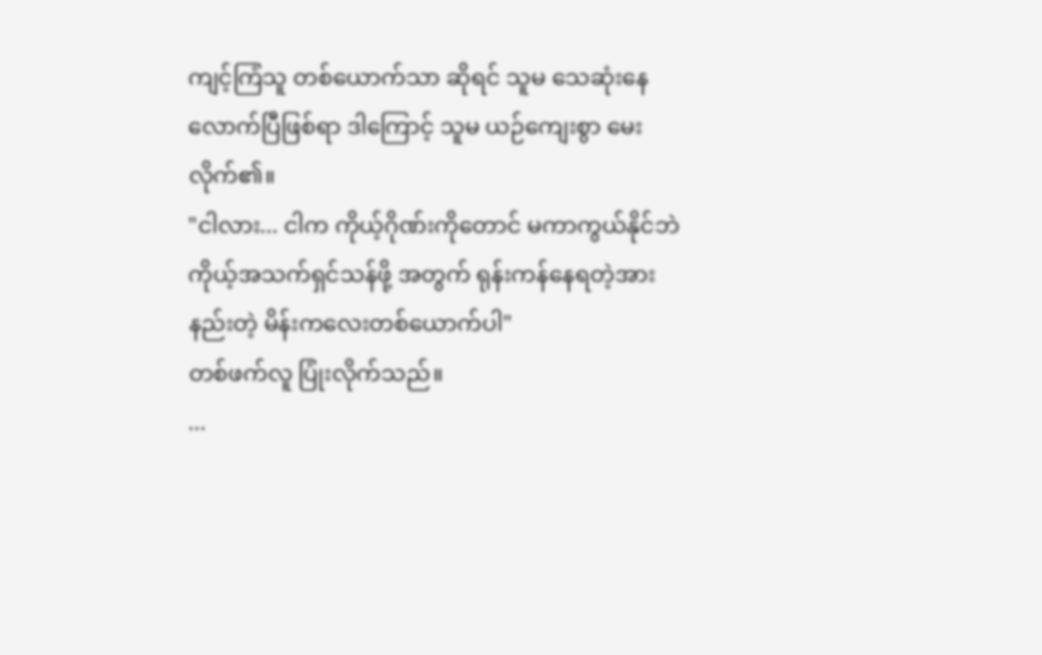ကျင့်ကြံသူ တစ်ယောက်သာ ဆိုရင် သူမ သေဆုံးနေလောက်ပြီဖြစ်ရာ ဒါကြောင့် သူမ ယဉ်ကျေးစွာ မေးလိုက်၏။
"ငါလား... ငါက ကိုယ့်ဂိုဏ်းကိုတောင် မကာကွယ်နိုင်ဘဲ ကိုယ့်အသက်ရှင်သန်ဖို့ အတွက် ရုန်းကန်နေရတဲ့အားနည်းတဲ့ မိန်းကလေးတစ်ယောက်ပါ"
တစ်ဖက်လူ ပြုံးလိုက်သည်။
...